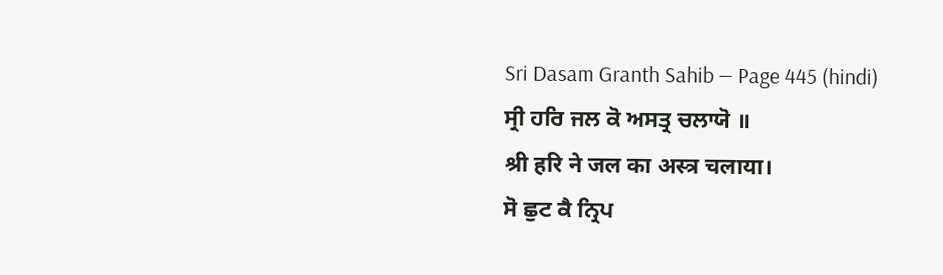Sri Dasam Granth Sahib — Page 445 (hindi)
ਸ੍ਰੀ ਹਰਿ ਜਲ ਕੋ ਅਸਤ੍ਰ ਚਲਾਯੋ ॥
श्री हरि ने जल का अस्त्र चलाया।
ਸੋ ਛੁਟ ਕੈ ਨ੍ਰਿਪ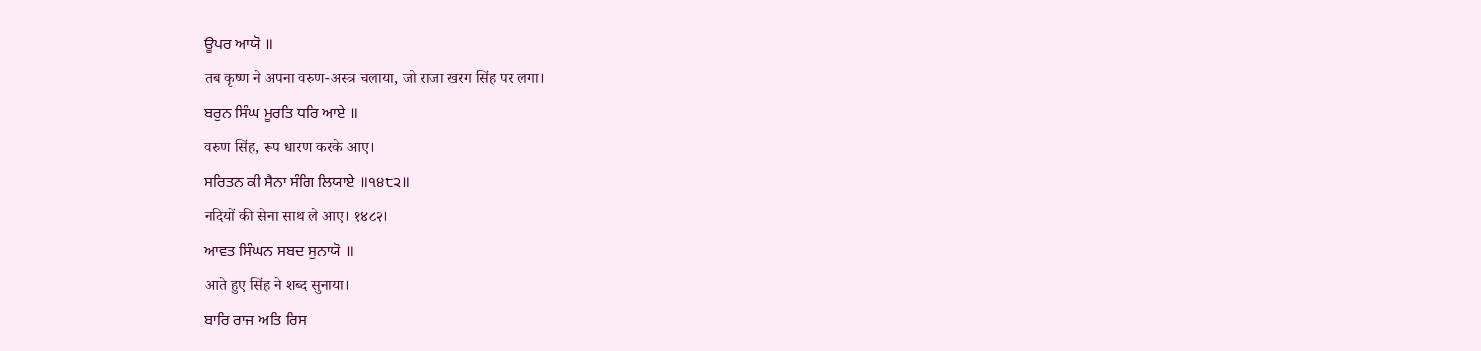ਊਪਰ ਆਯੋ ॥
तब कृष्ण ने अपना वरुण-अस्त्र चलाया, जो राजा खरग सिंह पर लगा।
ਬਰੁਨ ਸਿੰਘ ਮੂਰਤਿ ਧਰਿ ਆਏ ॥
वरुण सिंह, रूप धारण करके आए।
ਸਰਿਤਨ ਕੀ ਸੈਨਾ ਸੰਗਿ ਲਿਯਾਏ ॥੧੪੮੨॥
नदियों की सेना साथ ले आए। १४८२।
ਆਵਤ ਸਿੰਘਨ ਸਬਦ ਸੁਨਾਯੋ ॥
आते हुए सिंह ने शब्द सुनाया।
ਬਾਰਿ ਰਾਜ ਅਤਿ ਰਿਸ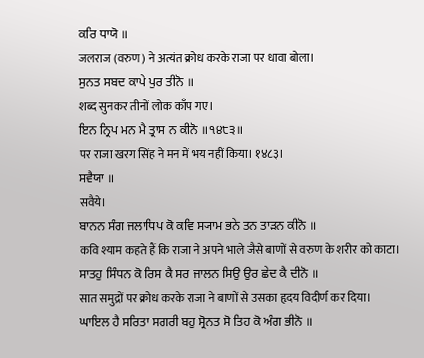ਕਰਿ ਧਾਯੋ ॥
जलराज (वरुण) ने अत्यंत क्रोध करके राजा पर धावा बोला।
ਸੁਨਤ ਸਬਦ ਕਾਪੇ ਪੁਰ ਤੀਨੋ ॥
शब्द सुनकर तीनों लोक काँप गए।
ਇਨ ਨ੍ਰਿਪ ਮਨ ਮੈ ਤ੍ਰਾਸ ਨ ਕੀਨੋ ॥੧੪੮੩॥
पर राजा खरग सिंह ने मन में भय नहीं किया। १४८३।
ਸਵੈਯਾ ॥
सवैये।
ਬਾਨਨ ਸੰਗ ਜਲਾਧਿਪ ਕੋ ਕਵਿ ਸ੍ਯਾਮ ਭਨੇ ਤਨ ਤਾੜਨ ਕੀਨੋ ॥
कवि श्याम कहते हैं कि राजा ने अपने भाले जैसे बाणों से वरुण के शरीर को काटा।
ਸਾਤਹੁ ਸਿੰਧਨ ਕੋ ਰਿਸ ਕੈ ਸਰ ਜਾਲਨ ਸਿਉ ਉਰ ਛੇਦ ਕੈ ਦੀਨੋ ॥
सात समुद्रों पर क्रोध करके राजा ने बाणों से उसका हृदय विदीर्ण कर दिया।
ਘਾਇਲ ਹੈ ਸਰਿਤਾ ਸਗਰੀ ਬਹੁ ਸ੍ਰੋਨਤ ਸੋ ਤਿਹ ਕੋ ਅੰਗ ਭੀਨੋ ॥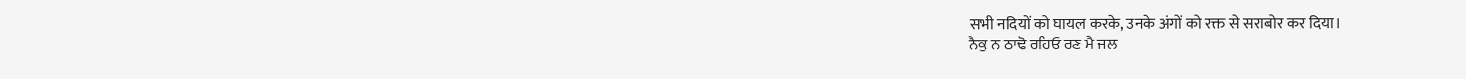सभी नदियों को घायल करके, उनके अंगों को रक्त से सराबोर कर दिया।
ਨੈਕੁ ਨ ਠਾਢੋ ਰਹਿਓ ਰਣ ਮੈ ਜਲ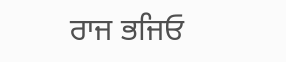ਰਾਜ ਭਜਿਓ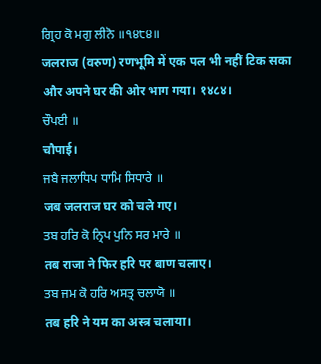ਗ੍ਰਿਹ ਕੋ ਮਗੁ ਲੀਨੋ ॥੧੪੮੪॥
जलराज (वरुण) रणभूमि में एक पल भी नहीं टिक सका और अपने घर की ओर भाग गया। १४८४।
ਚੌਪਈ ॥
चौपाई।
ਜਬੈ ਜਲਾਧਿਪ ਧਾਮਿ ਸਿਧਾਰੇ ॥
जब जलराज घर को चले गए।
ਤਬ ਹਰਿ ਕੋ ਨ੍ਰਿਪ ਪੁਨਿ ਸਰ ਮਾਰੇ ॥
तब राजा ने फिर हरि पर बाण चलाए।
ਤਬ ਜਮ ਕੋ ਹਰਿ ਅਸਤ੍ਰ ਚਲਾਯੋ ॥
तब हरि ने यम का अस्त्र चलाया।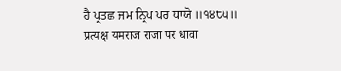ਹੈ ਪ੍ਰਤਛ ਜਮ ਨ੍ਰਿਪ ਪਰ ਧਾਯੋ ॥੧੪੮੫॥
प्रत्यक्ष यमराज राजा पर धावा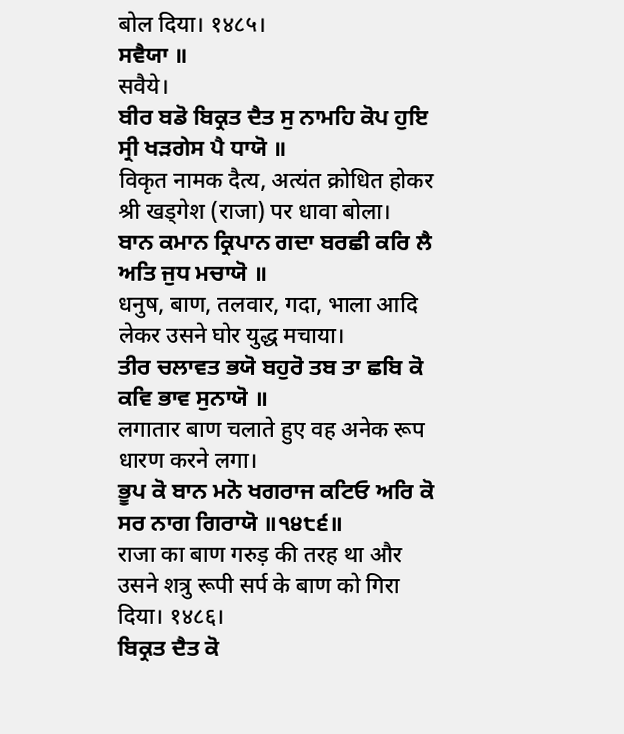बोल दिया। १४८५।
ਸਵੈਯਾ ॥
सवैये।
ਬੀਰ ਬਡੋ ਬਿਕ੍ਰਤ ਦੈਤ ਸੁ ਨਾਮਹਿ ਕੋਪ ਹੁਇ ਸ੍ਰੀ ਖੜਗੇਸ ਪੈ ਧਾਯੋ ॥
विकृत नामक दैत्य, अत्यंत क्रोधित होकर श्री खड्गेश (राजा) पर धावा बोला।
ਬਾਨ ਕਮਾਨ ਕ੍ਰਿਪਾਨ ਗਦਾ ਬਰਛੀ ਕਰਿ ਲੈ ਅਤਿ ਜੁਧ ਮਚਾਯੋ ॥
धनुष, बाण, तलवार, गदा, भाला आदि लेकर उसने घोर युद्ध मचाया।
ਤੀਰ ਚਲਾਵਤ ਭਯੋ ਬਹੁਰੋ ਤਬ ਤਾ ਛਬਿ ਕੋ ਕਵਿ ਭਾਵ ਸੁਨਾਯੋ ॥
लगातार बाण चलाते हुए वह अनेक रूप धारण करने लगा।
ਭੂਪ ਕੋ ਬਾਨ ਮਨੋ ਖਗਰਾਜ ਕਟਿਓ ਅਰਿ ਕੋ ਸਰ ਨਾਗ ਗਿਰਾਯੋ ॥੧੪੮੬॥
राजा का बाण गरुड़ की तरह था और उसने शत्रु रूपी सर्प के बाण को गिरा दिया। १४८६।
ਬਿਕ੍ਰਤ ਦੈਤ ਕੋ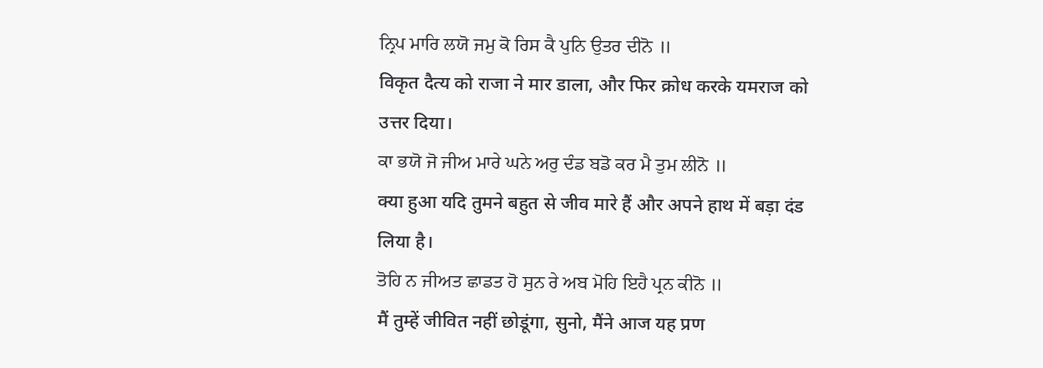ਨ੍ਰਿਪ ਮਾਰਿ ਲਯੋ ਜਮੁ ਕੋ ਰਿਸ ਕੈ ਪੁਨਿ ਉਤਰ ਦੀਨੋ ॥
विकृत दैत्य को राजा ने मार डाला, और फिर क्रोध करके यमराज को उत्तर दिया।
ਕਾ ਭਯੋ ਜੋ ਜੀਅ ਮਾਰੇ ਘਨੇ ਅਰੁ ਦੰਡ ਬਡੋ ਕਰ ਮੈ ਤੁਮ ਲੀਨੋ ॥
क्या हुआ यदि तुमने बहुत से जीव मारे हैं और अपने हाथ में बड़ा दंड लिया है।
ਤੋਹਿ ਨ ਜੀਅਤ ਛਾਡਤ ਹੋ ਸੁਨ ਰੇ ਅਬ ਮੋਹਿ ਇਹੈ ਪ੍ਰਨ ਕੀਨੋ ॥
मैं तुम्हें जीवित नहीं छोडूंगा, सुनो, मैंने आज यह प्रण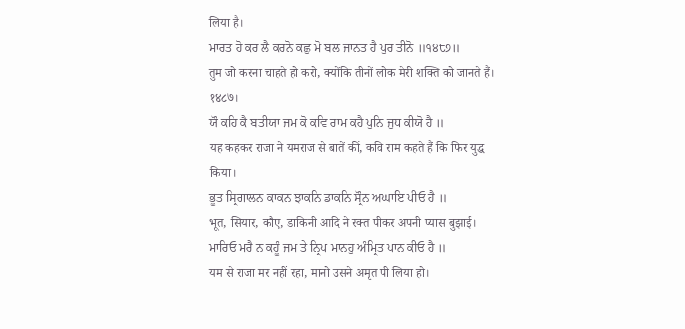लिया है।
ਮਾਰਤ ਹੋ ਕਰ ਲੈ ਕਰਨੋ ਕਛੁ ਮੋ ਬਲ ਜਾਨਤ ਹੈ ਪੁਰ ਤੀਨੋ ॥੧੪੮੭॥
तुम जो करना चाहते हो करो, क्योंकि तीनों लोक मेरी शक्ति को जानते हैं। १४८७।
ਯੌ ਕਹਿ ਕੈ ਬਤੀਯਾ ਜਮ ਕੋ ਕਵਿ ਰਾਮ ਕਹੈ ਪੁਨਿ ਜੁਧ ਕੀਯੋ ਹੈ ॥
यह कहकर राजा ने यमराज से बातें कीं, कवि राम कहते हैं कि फिर युद्ध किया।
ਭੂਤ ਸ੍ਰਿਗਾਲਨ ਕਾਕਨ ਝਾਕਨਿ ਡਾਕਨਿ ਸ੍ਰੌਨ ਅਘਾਇ ਪੀਓ ਹੈ ॥
भूत, सियार, कौए, डाकिनी आदि ने रक्त पीकर अपनी प्यास बुझाई।
ਮਾਰਿਓ ਮਰੈ ਨ ਕਹੂੰ ਜਮ ਤੇ ਨ੍ਰਿਪ ਮਾਨਹੁ ਅੰਮ੍ਰਿਤ ਪਾਨ ਕੀਓ ਹੈ ॥
यम से राजा मर नहीं रहा, मानो उसने अमृत पी लिया हो।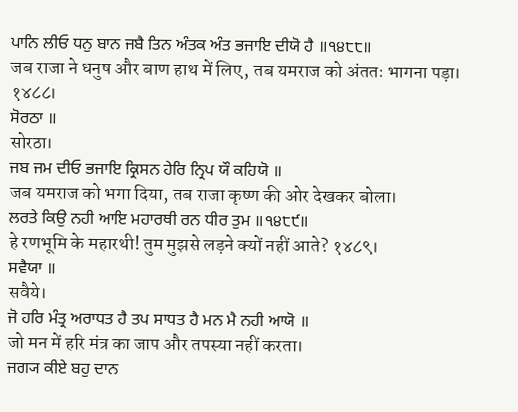ਪਾਨਿ ਲੀਓ ਧਨੁ ਬਾਨ ਜਬੈ ਤਿਨ ਅੰਤਕ ਅੰਤ ਭਜਾਇ ਦੀਯੋ ਹੈ ॥੧੪੮੮॥
जब राजा ने धनुष और बाण हाथ में लिए, तब यमराज को अंततः भागना पड़ा। १४८८।
ਸੋਰਠਾ ॥
सोरठा।
ਜਬ ਜਮ ਦੀਓ ਭਜਾਇ ਕ੍ਰਿਸਨ ਹੇਰਿ ਨ੍ਰਿਪ ਯੌ ਕਹਿਯੋ ॥
जब यमराज को भगा दिया, तब राजा कृष्ण की ओर देखकर बोला।
ਲਰਤੇ ਕਿਉ ਨਹੀ ਆਇ ਮਹਾਰਥੀ ਰਨ ਧੀਰ ਤੁਮ ॥੧੪੮੯॥
हे रणभूमि के महारथी! तुम मुझसे लड़ने क्यों नहीं आते? १४८९।
ਸਵੈਯਾ ॥
सवैये।
ਜੋ ਹਰਿ ਮੰਤ੍ਰ ਅਰਾਧਤ ਹੈ ਤਪ ਸਾਧਤ ਹੈ ਮਨ ਮੈ ਨਹੀ ਆਯੋ ॥
जो मन में हरि मंत्र का जाप और तपस्या नहीं करता।
ਜਗ੍ਯ ਕੀਏ ਬਹੁ ਦਾਨ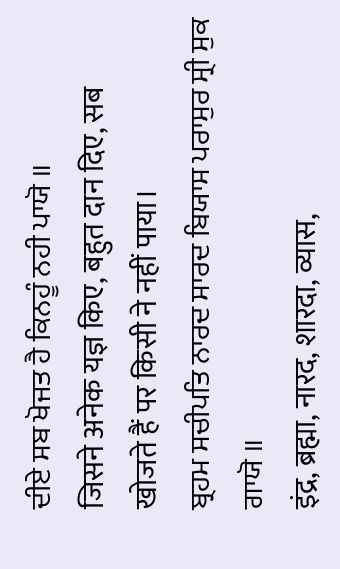ਦੀਏ ਸਬ ਖੋਜਤ ਹੈ ਕਿਨਹੂੰ ਨਹੀ ਪਾਯੋ ॥
जिसने अनेक यज्ञ किए, बहुत दान दिए, सब खोजते हैं पर किसी ने नहीं पाया।
ਬ੍ਰਹਮ ਸਚੀਪਤਿ ਨਾਰਦ ਸਾਰਦ ਬਿਯਾਸ ਪਰਾਸੁਰ ਸ੍ਰੀ ਸੁਕ ਗਾਯੋ ॥
इंद्र, ब्रह्मा, नारद, शारदा, व्यास,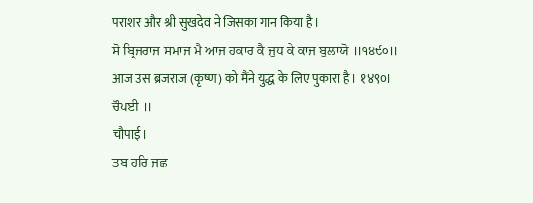पराशर और श्री सुखदेव ने जिसका गान किया है।
ਸੋ ਬ੍ਰਿਜਰਾਜ ਸਮਾਜ ਮੈ ਆਜ ਹਕਾਰ ਕੈ ਜੁਧ ਕੇ ਕਾਜ ਬੁਲਾਯੋ ॥੧੪੯੦॥
आज उस ब्रजराज (कृष्ण) को मैंने युद्ध के लिए पुकारा है। १४९०।
ਚੌਪਈ ॥
चौपाई।
ਤਬ ਹਰਿ ਜਛ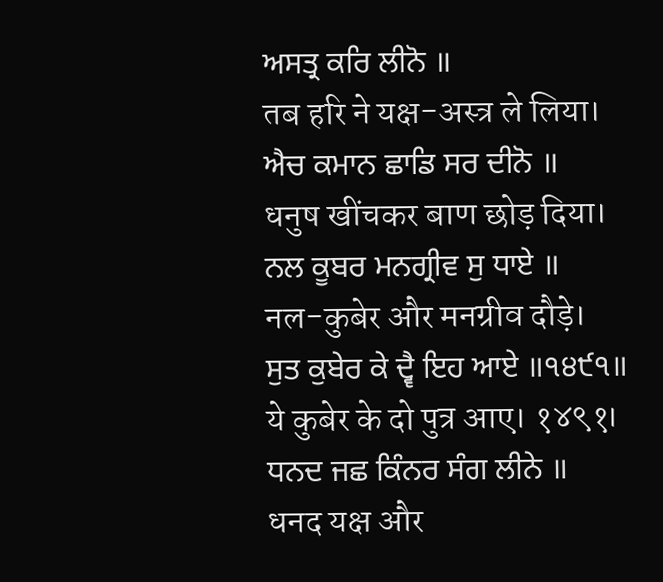ਅਸਤ੍ਰ ਕਰਿ ਲੀਨੋ ॥
तब हरि ने यक्ष-अस्त्र ले लिया।
ਐਚ ਕਮਾਨ ਛਾਡਿ ਸਰ ਦੀਨੋ ॥
धनुष खींचकर बाण छोड़ दिया।
ਨਲ ਕੂਬਰ ਮਨਗ੍ਰੀਵ ਸੁ ਧਾਏ ॥
नल-कुबेर और मनग्रीव दौड़े।
ਸੁਤ ਕੁਬੇਰ ਕੇ ਦ੍ਵੈ ਇਹ ਆਏ ॥੧੪੯੧॥
ये कुबेर के दो पुत्र आए। १४९१।
ਧਨਦ ਜਛ ਕਿੰਨਰ ਸੰਗ ਲੀਨੇ ॥
धनद यक्ष और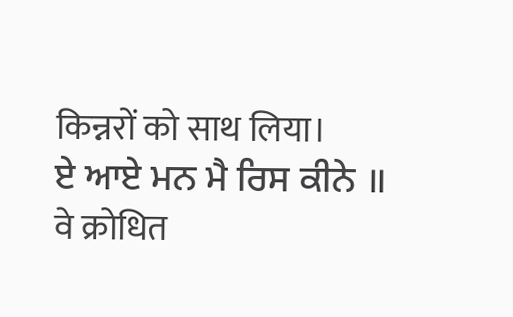किन्नरों को साथ लिया।
ਏ ਆਏ ਮਨ ਮੈ ਰਿਸ ਕੀਨੇ ॥
वे क्रोधित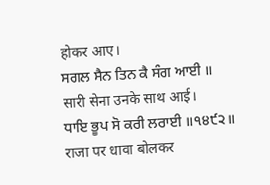होकर आए।
ਸਗਲ ਸੈਨ ਤਿਨ ਕੈ ਸੰਗ ਆਈ ॥
सारी सेना उनके साथ आई।
ਧਾਇ ਭੂਪ ਸੋ ਕਰੀ ਲਰਾਈ ॥੧੪੯੨॥
राजा पर धावा बोलकर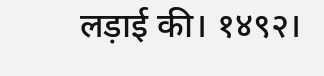लड़ाई की। १४९२।